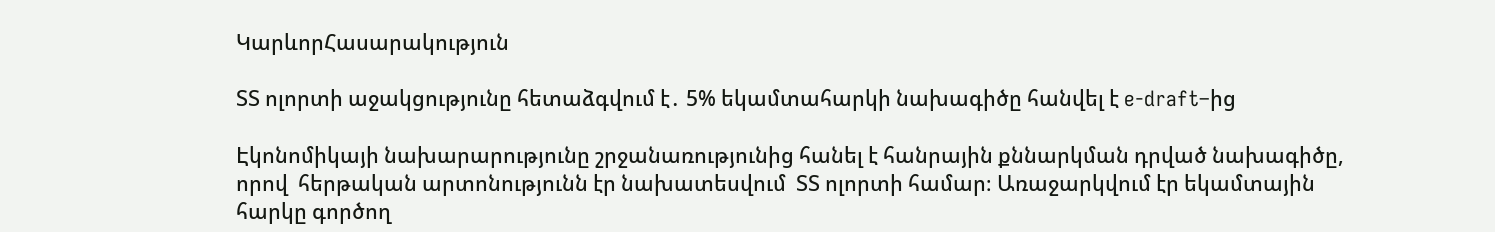ԿարևորՀասարակություն

ՏՏ ոլորտի աջակցությունը հետաձգվում է․ 5% եկամտահարկի նախագիծը հանվել է e-draft–ից

Էկոնոմիկայի նախարարությունը շրջանառությունից հանել է հանրային քննարկման դրված նախագիծը, որով  հերթական արտոնությունն էր նախատեսվում  ՏՏ ոլորտի համար։ Առաջարկվում էր եկամտային հարկը գործող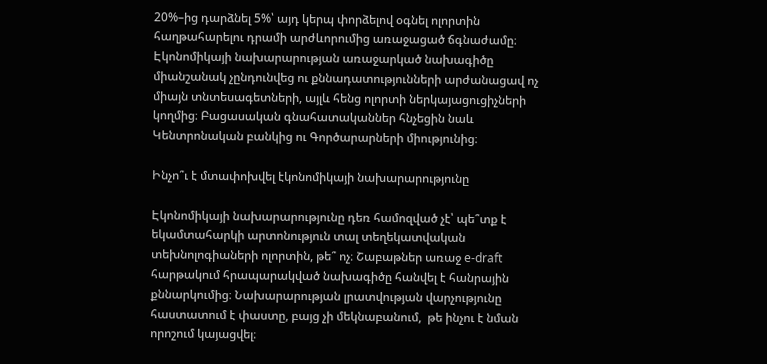20%–ից դարձնել 5%՝ այդ կերպ փորձելով օգնել ոլորտին հաղթահարելու դրամի արժևորումից առաջացած ճգնաժամը։ Էկոնոմիկայի նախարարության առաջարկած նախագիծը միանշանակ չընդունվեց ու քննադատությունների արժանացավ ոչ միայն տնտեսագետների, այլև հենց ոլորտի ներկայացուցիչների կողմից։ Բացասական գնահատականներ հնչեցին նաև Կենտրոնական բանկից ու Գործարարների միությունից։

Ինչո՞ւ է մտափոխվել էկոնոմիկայի նախարարությունը

Էկոնոմիկայի նախարարությունը դեռ համոզված չէ՝ պե՞տք է եկամտահարկի արտոնություն տալ տեղեկատվական տեխնոլոգիաների ոլորտին, թե՞ ոչ։ Շաբաթներ առաջ e-draft հարթակում հրապարակված նախագիծը հանվել է հանրային քննարկումից։ Նախարարության լրատվության վարչությունը հաստատում է փաստը, բայց չի մեկնաբանում,  թե ինչու է նման որոշում կայացվել։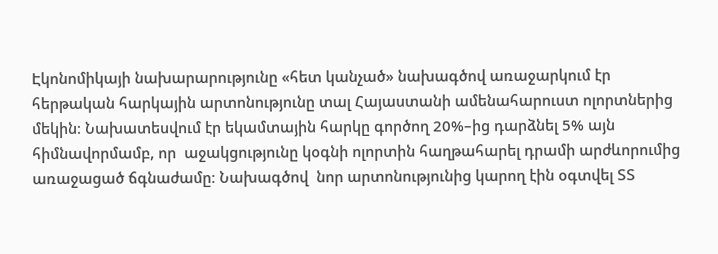Էկոնոմիկայի նախարարությունը «հետ կանչած» նախագծով առաջարկում էր հերթական հարկային արտոնությունը տալ Հայաստանի ամենահարուստ ոլորտներից մեկին։ Նախատեսվում էր եկամտային հարկը գործող 20%–ից դարձնել 5% այն հիմնավորմամբ, որ  աջակցությունը կօգնի ոլորտին հաղթահարել դրամի արժևորումից առաջացած ճգնաժամը։ Նախագծով  նոր արտոնությունից կարող էին օգտվել ՏՏ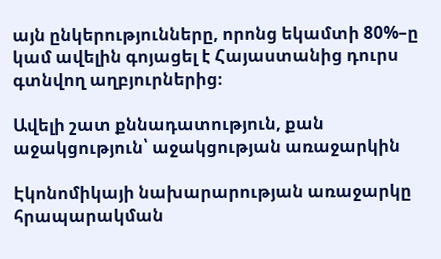այն ընկերությունները, որոնց եկամտի 80%–ը կամ ավելին գոյացել է Հայաստանից դուրս գտնվող աղբյուրներից։

Ավելի շատ քննադատություն, քան աջակցություն՝ աջակցության առաջարկին

Էկոնոմիկայի նախարարության առաջարկը հրապարակման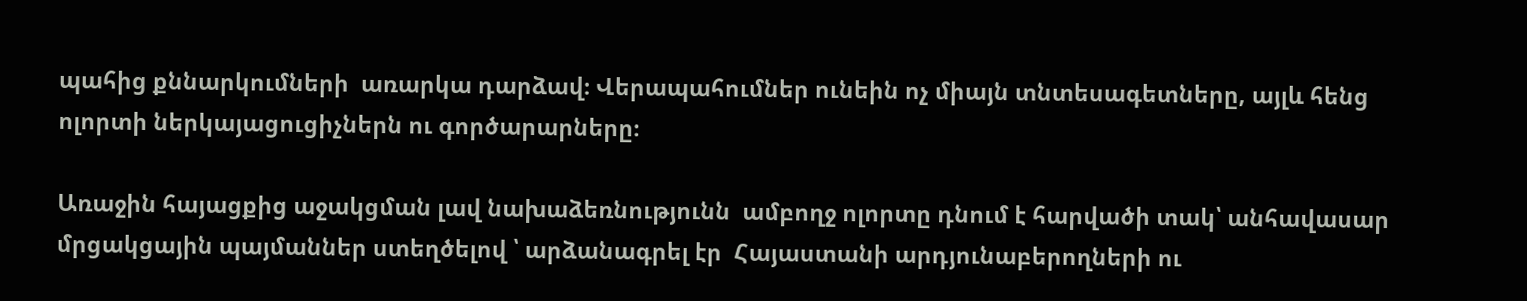պահից քննարկումների  առարկա դարձավ։ Վերապահումներ ունեին ոչ միայն տնտեսագետները, այլև հենց ոլորտի ներկայացուցիչներն ու գործարարները։

Առաջին հայացքից աջակցման լավ նախաձեռնությունն  ամբողջ ոլորտը դնում է հարվածի տակ՝ անհավասար մրցակցային պայմաններ ստեղծելով ՝ արձանագրել էր  Հայաստանի արդյունաբերողների ու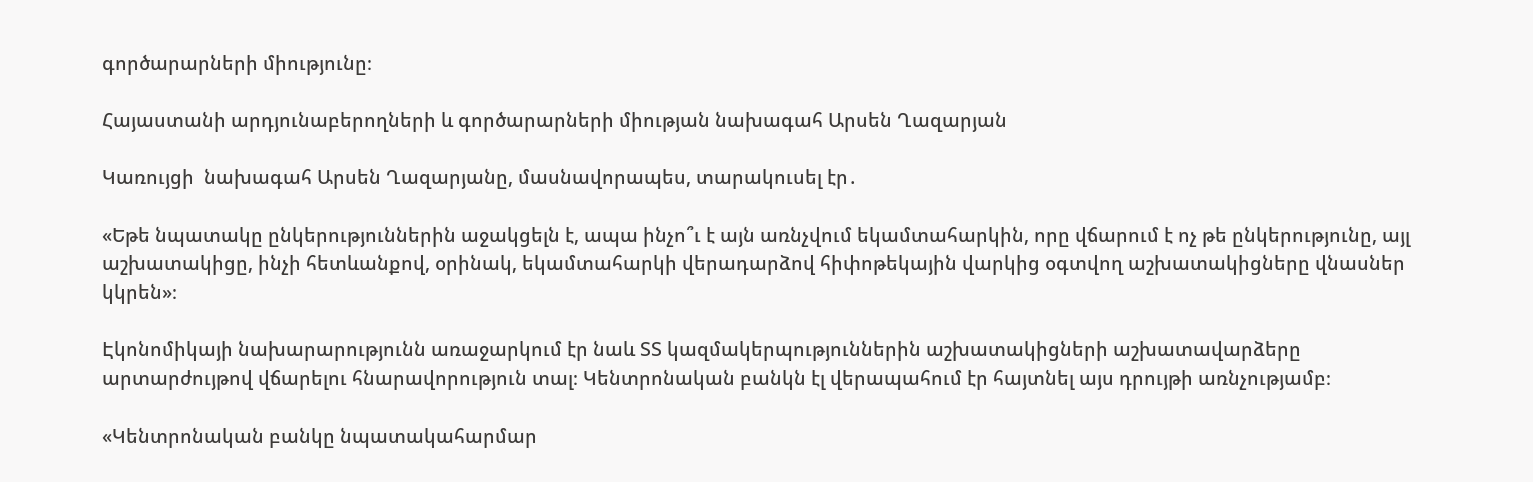գործարարների միությունը։

Հայաստանի արդյունաբերողների և գործարարների միության նախագահ Արսեն Ղազարյան

Կառույցի  նախագահ Արսեն Ղազարյանը, մասնավորապես, տարակուսել էր․

«Եթե նպատակը ընկերություններին աջակցելն է, ապա ինչո՞ւ է այն առնչվում եկամտահարկին, որը վճարում է ոչ թե ընկերությունը, այլ աշխատակիցը, ինչի հետևանքով, օրինակ, եկամտահարկի վերադարձով հիփոթեկային վարկից օգտվող աշխատակիցները վնասներ կկրեն»։

Էկոնոմիկայի նախարարությունն առաջարկում էր նաև ՏՏ կազմակերպություններին աշխատակիցների աշխատավարձերը արտարժույթով վճարելու հնարավորություն տալ։ Կենտրոնական բանկն էլ վերապահում էր հայտնել այս դրույթի առնչությամբ։

«Կենտրոնական բանկը նպատակահարմար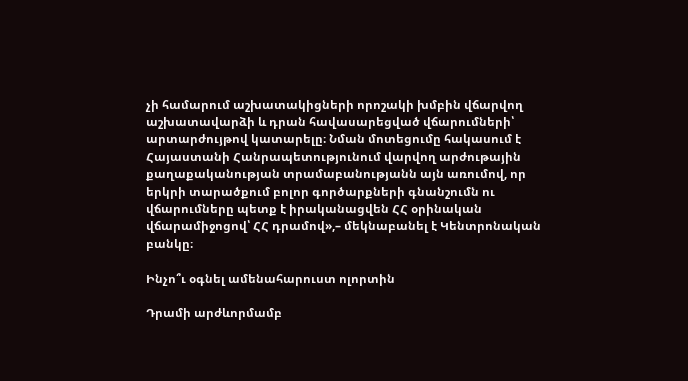չի համարում աշխատակիցների որոշակի խմբին վճարվող աշխատավարձի և դրան հավասարեցված վճարումների՝ արտարժույթով կատարելը։ Նման մոտեցումը հակասում է Հայաստանի Հանրապետությունում վարվող արժութային քաղաքականության տրամաբանությանն այն առումով, որ երկրի տարածքում բոլոր գործարքների գնանշումն ու վճարումները պետք է իրականացվեն ՀՀ օրինական վճարամիջոցով՝ ՀՀ դրամով»,– մեկնաբանել է Կենտրոնական բանկը։

Ինչո՞ւ օգնել ամենահարուստ ոլորտին

Դրամի արժևորմամբ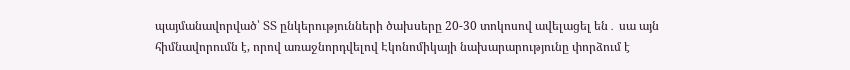պայմանավորված՝ ՏՏ ընկերությունների ծախսերը 20-30 տոկոսով ավելացել են․ սա այն հիմնավորումն է, որով առաջնորդվելով Էկոնոմիկայի նախարարությունը փորձում է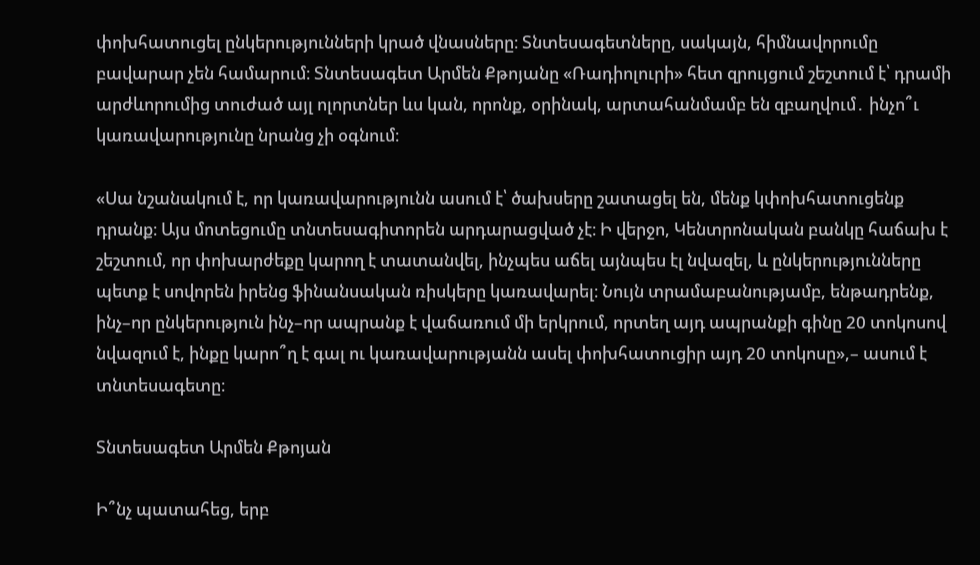փոխհատուցել ընկերությունների կրած վնասները։ Տնտեսագետները, սակայն, հիմնավորումը բավարար չեն համարում։ Տնտեսագետ Արմեն Քթոյանը «Ռադիոլուրի» հետ զրույցում շեշտում է՝ դրամի արժևորումից տուժած այլ ոլորտներ ևս կան, որոնք, օրինակ, արտահանմամբ են զբաղվում․ ինչո՞ւ կառավարությունը նրանց չի օգնում։

«Սա նշանակում է, որ կառավարությունն ասում է՝ ծախսերը շատացել են, մենք կփոխհատուցենք դրանք։ Այս մոտեցումը տնտեսագիտորեն արդարացված չէ։ Ի վերջո, Կենտրոնական բանկը հաճախ է շեշտում, որ փոխարժեքը կարող է տատանվել, ինչպես աճել այնպես էլ նվազել, և ընկերությունները պետք է սովորեն իրենց ֆինանսական ռիսկերը կառավարել։ Նույն տրամաբանությամբ, ենթադրենք, ինչ–որ ընկերություն ինչ–որ ապրանք է վաճառում մի երկրում, որտեղ այդ ապրանքի գինը 20 տոկոսով նվազում է, ինքը կարո՞ղ է գալ ու կառավարությանն ասել փոխհատուցիր այդ 20 տոկոսը»,– ասում է տնտեսագետը։

Տնտեսագետ Արմեն Քթոյան

Ի՞նչ պատահեց, երբ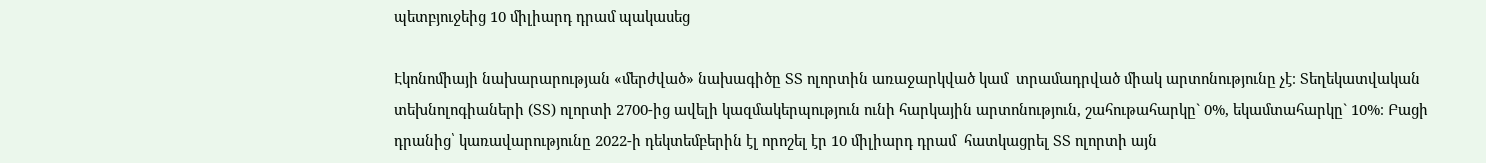պետբյուջեից 10 միլիարդ դրամ պակասեց

Էկոնոմիայի նախարարության «մերժված» նախագիծը ՏՏ ոլորտին առաջարկված կամ  տրամադրված միակ արտոնությունը չէ։ Տեղեկատվական տեխնոլոգիաների (ՏՏ) ոլորտի 2700-ից ավելի կազմակերպություն ունի հարկային արտոնություն, շահութահարկը` 0%, եկամտահարկը` 10%։ Բացի դրանից՝ կառավարությունը 2022-ի դեկտեմբերին էլ որոշել էր 10 միլիարդ դրամ  հատկացրել ՏՏ ոլորտի այն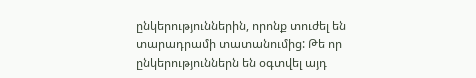ընկերություններին, որոնք տուժել են տարադրամի տատանումից: Թե որ ընկերություններն են օգտվել այդ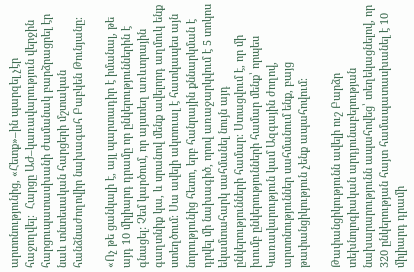արտոնությունից, «Հետք»–ին պարզել չէր հաջողվել։  Հարցը ԱԺ–կառավարություն վերջին հարցուպատասխանի ժամանակ բարձրացրել էր նաև տնտեսական հարցերի մշտական հանձնաժողովիր նախագահ Բաբկեն Թունյանը։

«Ոչ թե ցանկալի է, այլ պարտադիր է իմանալ, թե այդ 10 միլիարդ դրամը որ ընկերություններին է գնացել: Չեմ կարծում, որ այստեղ առևտրային գաղտնիք կա, և սրանով մենք ավելորդ աղմուկ ենք ստեղծում։ Սա ավելի ակտուալ է հատկապես այն նորությունից հետո, երբ հանրային քննարկման է դրվել մի նախագիծ, որով առաջարկվում է 5 տոկոս եկամտահարկ սահմանել նույն այդ ընկերությունների համար։ Ստացվում է, որ մի խումբ ընկերությունների համար մենք՝ որպես Կառավարություն կամ Ազգային ժողով, արտոնություններ սահմանում ենք, բայց թափանցիկություն չենք ապահովում։

Թափանցիկությունն ավելի ուշ Բարձր տեխնոլոգիական արդյունաբերության նախարարությունն ապահովեց՝ տեղեկացնելով, որ 320 ընկերության հայտ համապատասխանել է 10 միլիարդ դրամի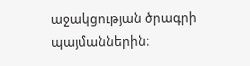աջակցության ծրագրի պայմաններին։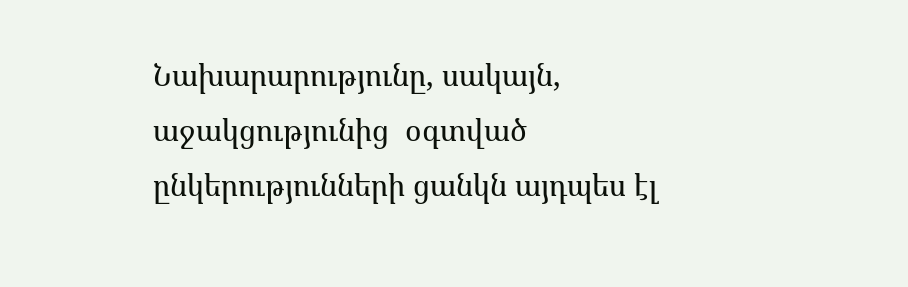Նախարարությունը, սակայն, աջակցությունից  օգտված ընկերությունների ցանկն այդպես էլ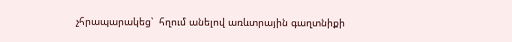չհրապարակեց՝  հղում անելով առևտրային գաղտնիքի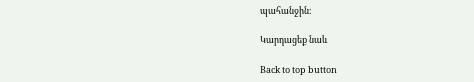պահանջին։

Կարդացեք նաև

Back to top button